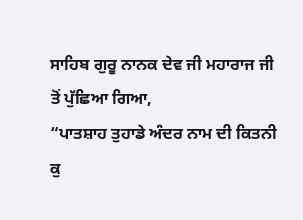ਸਾਹਿਬ ਗੁਰੂ ਨਾਨਕ ਦੇਵ ਜੀ ਮਹਾਰਾਜ ਜੀ ਤੋਂ ਪੁੱਛਿਆ ਗਿਆ,
“ਪਾਤਸ਼ਾਹ ਤੁਹਾਡੇ ਅੰਦਰ ਨਾਮ ਦੀ ਕਿਤਨੀ ਕੁ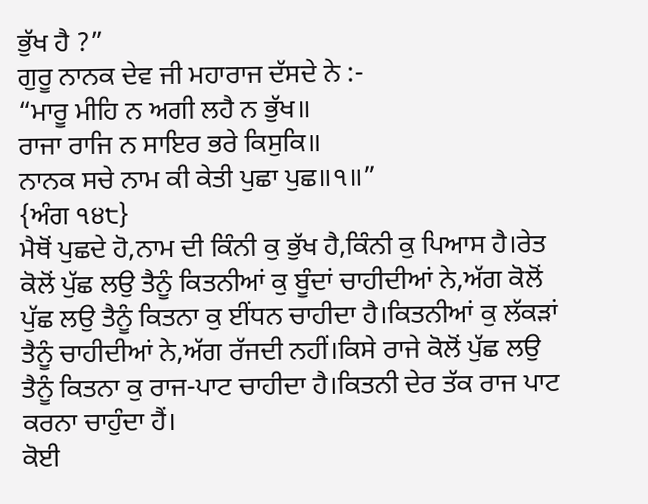ਭੁੱਖ ਹੈ ?”
ਗੁਰੂ ਨਾਨਕ ਦੇਵ ਜੀ ਮਹਾਰਾਜ ਦੱਸਦੇ ਨੇ :-
“ਮਾਰੂ ਮੀਹਿ ਨ ਅਗੀ ਲਹੈ ਨ ਭੁੱਖ॥
ਰਾਜਾ ਰਾਜਿ ਨ ਸਾਇਰ ਭਰੇ ਕਿਸੁਕਿ॥
ਨਾਨਕ ਸਚੇ ਨਾਮ ਕੀ ਕੇਤੀ ਪੁਛਾ ਪੁਛ॥੧॥”
{ਅੰਗ ੧੪੮}
ਮੈਥੋਂ ਪੁਛਦੇ ਹੋ,ਨਾਮ ਦੀ ਕਿੰਨੀ ਕੁ ਭੁੱਖ ਹੈ,ਕਿੰਨੀ ਕੁ ਪਿਆਸ ਹੈ।ਰੇਤ ਕੋਲੋਂ ਪੁੱਛ ਲਉ ਤੈਨੂੰ ਕਿਤਨੀਆਂ ਕੁ ਬੂੰਦਾਂ ਚਾਹੀਦੀਆਂ ਨੇ,ਅੱਗ ਕੋਲੋਂ ਪੁੱਛ ਲਉ ਤੈਨੂੰ ਕਿਤਨਾ ਕੁ ਈਂਧਨ ਚਾਹੀਦਾ ਹੈ।ਕਿਤਨੀਆਂ ਕੁ ਲੱਕੜਾਂ ਤੈਨੂੰ ਚਾਹੀਦੀਆਂ ਨੇ,ਅੱਗ ਰੱਜਦੀ ਨਹੀਂ।ਕਿਸੇ ਰਾਜੇ ਕੋਲੋਂ ਪੁੱਛ ਲਉ ਤੈਨੂੰ ਕਿਤਨਾ ਕੁ ਰਾਜ-ਪਾਟ ਚਾਹੀਦਾ ਹੈ।ਕਿਤਨੀ ਦੇਰ ਤੱਕ ਰਾਜ ਪਾਟ ਕਰਨਾ ਚਾਹੁੰਦਾ ਹੈਂ।
ਕੋਈ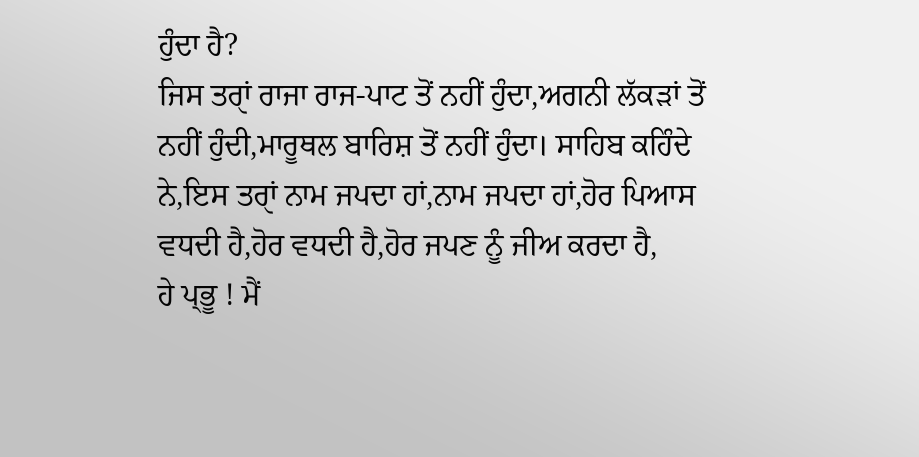ਹੁੰਦਾ ਹੈ?
ਜਿਸ ਤਰਾੑਂ ਰਾਜਾ ਰਾਜ-ਪਾਟ ਤੋਂ ਨਹੀਂ ਹੁੰਦਾ,ਅਗਨੀ ਲੱਕੜਾਂ ਤੋਂ ਨਹੀਂ ਹੁੰਦੀ,ਮਾਰੂਥਲ ਬਾਰਿਸ਼ ਤੋਂ ਨਹੀਂ ਹੁੰਦਾ। ਸਾਹਿਬ ਕਹਿੰਦੇ ਨੇ,ਇਸ ਤਰਾੑਂ ਨਾਮ ਜਪਦਾ ਹਾਂ,ਨਾਮ ਜਪਦਾ ਹਾਂ,ਹੋਰ ਪਿਆਸ ਵਧਦੀ ਹੈ,ਹੋਰ ਵਧਦੀ ਹੈ,ਹੋਰ ਜਪਣ ਨੂੰ ਜੀਅ ਕਰਦਾ ਹੈ,
ਹੇ ਪ੍ਭੂ ! ਮੈਂ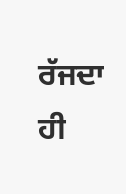ਰੱਜਦਾ ਹੀ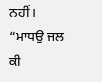ਨਹੀਂ।
“ਮਾਧਉ ਜਲ ਕੀ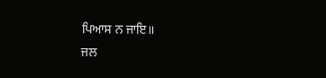ਪਿਆਸ ਨ ਜਾਇ॥
ਜਲ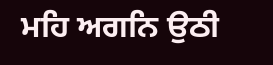ਮਹਿ ਅਗਨਿ ਉਠੀ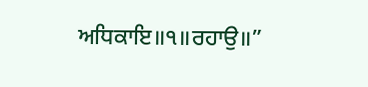ਅਧਿਕਾਇ॥੧॥ਰਹਾਉ॥”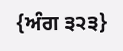{ਅੰਗ ੩੨੩}